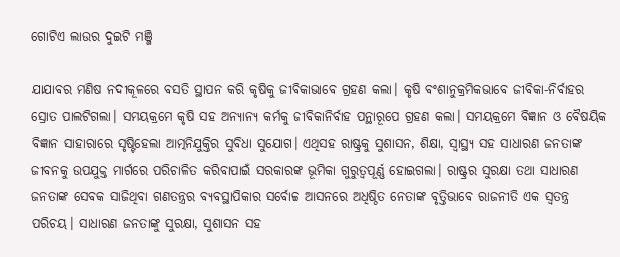ଗୋଟିଏ ଲାଉର ଦୁଇଟି ମଞ୍ଜି

ଯାଯାବର ମଣିଷ ନଦୀକୂଳରେ ବସତି ସ୍ଥାପନ କରି କୃଷିକୁ ଜୀବିକାଭାବେ ଗ୍ରହଣ କଲା। କୃଷି ବଂଶାନୁକ୍ରମିକଭାବେ ଜୀବିକା-ନିର୍ବାହର ସ୍ରୋତ ପାଲଟିଗଲା। ସମୟକ୍ରମେ କୃଷି ସହ ଅନ୍ୟାନ୍ୟ କର୍ମକୁ ଜୀବିକାନିର୍ବାହ ପନ୍ଥାରୂପେ ଗ୍ରହଣ କଲା। ସମୟକ୍ରମେ ବିଜ୍ଞାନ ଓ ବୈଷୟିକ ବିଜ୍ଞାନ ସାହାରାରେ ସୃଷ୍ଟିହେଲା ଆତ୍ମନିଯୁକ୍ତିର ସୁବିଧା ସୁଯୋଗ। ଏଥିସହ ରାଷ୍ଟ୍ରକୁ ସୁଶାସନ, ଶିକ୍ଷା, ସ୍ବାସ୍ଥ୍ୟ ସହ ସାଧାରଣ ଜନତାଙ୍କ ଜୀବନକୁ ଉପଯୁକ୍ତ ମାର୍ଗରେ ପରିଚାଳିତ କରିବାପାଇଁ ସରକାରଙ୍କ ଭୂମିକା ଗୁରୁତ୍ୱପୂର୍ଣ୍ଣ ହୋଇଗଲା। ରାଷ୍ଟ୍ରର ସୁରକ୍ଷା ତଥା ସାଧାରଣ ଜନତାଙ୍କ ସେବକ ସାଜିଥିବା ଗଣତନ୍ତ୍ରର ବ୍ୟବସ୍ଥାପିକାର ସର୍ବୋଚ୍ଚ ଆସନରେ ଅଧିଷ୍ଠିତ ନେତାଙ୍କ ବୃତ୍ତିଭାବେ ରାଜନୀତି ଏକ ସ୍ବତନ୍ତ୍ର ପରିଚୟ। ସାଧାରଣ ଜନତାଙ୍କୁ ସୁରକ୍ଷା, ସୁଶାସନ ସହ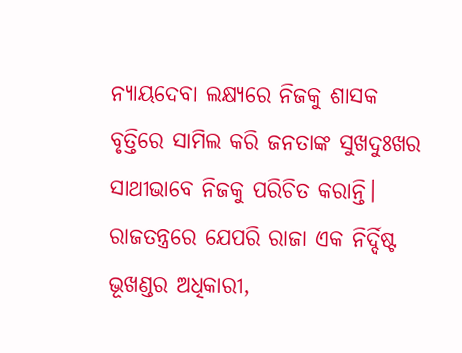ନ୍ୟାୟଦେବା ଲକ୍ଷ୍ୟରେ ନିଜକୁ ଶାସକ ବୃତ୍ତିରେ ସାମିଲ କରି ଜନତାଙ୍କ ସୁଖଦୁଃଖର ସାଥୀଭାବେ ନିଜକୁ ପରିଚିତ କରାନ୍ତି। ରାଜତନ୍ତ୍ରରେ ଯେପରି ରାଜା ଏକ ନିର୍ଦ୍ଦିଷ୍ଟ ଭୂଖଣ୍ଡର ଅଧିକାରୀ,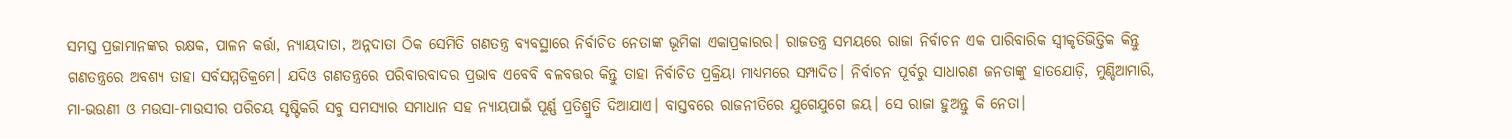ସମସ୍ତ ପ୍ରଜାମାନଙ୍କର ରକ୍ଷକ, ପାଳନ କର୍ତ୍ତା, ନ୍ୟାୟଦାତା, ଅନ୍ନଦାତା ଠିକ ସେମିତି ଗଣତନ୍ତ୍ର ବ୍ୟବସ୍ଥାରେ ନିର୍ବାଚିତ ନେତାଙ୍କ ଭୂମିକା ଏକାପ୍ରକାରର। ରାଜତନ୍ତ୍ର ସମୟରେ ରାଜା ନିର୍ବାଚନ ଏକ ପାରିବାରିକ ସ୍ବୀକୃତିଭିତ୍ତିକ କିନ୍ତୁ ଗଣତନ୍ତ୍ରରେ ଅବଶ୍ୟ ତାହା ସର୍ବସମ୍ମତିକ୍ରମେ। ଯଦିଓ ଗଣତନ୍ତ୍ରରେ ପରିବାରବାଦର ପ୍ରଭାବ ଏବେବି ବଳବତ୍ତର କିନ୍ତୁ ତାହା ନିର୍ବାଚିତ ପ୍ରକ୍ରିୟା ମାଧ୍ୟମରେ ସମ୍ପାଦିତ। ନିର୍ବାଚନ ପୂର୍ବରୁ ସାଧାରଣ ଜନତାଙ୍କୁ ହାତଯୋଡ଼ି, ମୁଣ୍ଡିଆମାରି, ମା-ଭଉଣୀ ଓ ମଉସା-ମାଉସୀର ପରିଚୟ ସୃଷ୍ଟିକରି ସବୁ ସମସ୍ୟାର ସମାଧାନ ସହ ନ୍ୟାୟପାଇଁ ପୂର୍ଣ୍ଣ ପ୍ରତିଶ୍ରୁତି ଦିଆଯାଏ। ବାସ୍ତବରେ ରାଜନୀତିରେ ଯୁଗେଯୁଗେ ଜୟ। ସେ ରାଜା ହୁଅନ୍ତୁ କି ନେତା।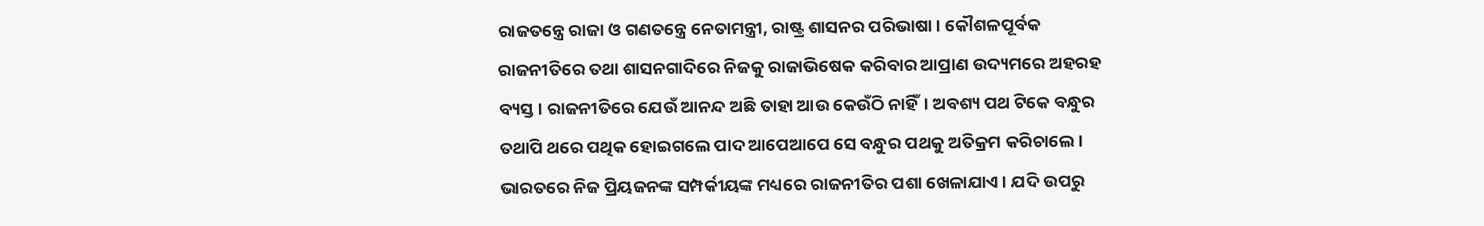ରାଜତନ୍ତ୍ରେ ରାଜା ଓ ଗଣତନ୍ତ୍ରେ ନେତାମନ୍ତ୍ରୀ, ରାଷ୍ଟ୍ର ଶାସନର ପରିଭାଷା। କୌଶଳପୂର୍ବକ ରାଜନୀତିରେ ତଥା ଶାସନଗାଦିରେ ନିଜକୁ ରାଜାଭିଷେକ କରିବାର ଆପ୍ରାଣ ଉଦ୍ୟମରେ ଅହରହ ବ୍ୟସ୍ତ। ରାଜନୀତିରେ ଯେଉଁ ଆନନ୍ଦ ଅଛି ତାହା ଆଉ କେଉଁଠି ନାହିଁ। ଅବଶ୍ୟ ପଥ ଟିକେ ବନ୍ଧୁର ତଥାପି ଥରେ ପଥିକ ହୋଇଗଲେ ପାଦ ଆପେଆପେ ସେ ବନ୍ଧୁର ପଥକୁ ଅତିକ୍ରମ କରିଚାଲେ। ଭାରତରେ ନିଜ ପ୍ରିୟଜନଙ୍କ ସମ୍ପର୍କୀୟଙ୍କ ମଧ୍ୟରେ ରାଜନୀତିର ପଶା ଖେଳାଯାଏ। ଯଦି ଉପରୁ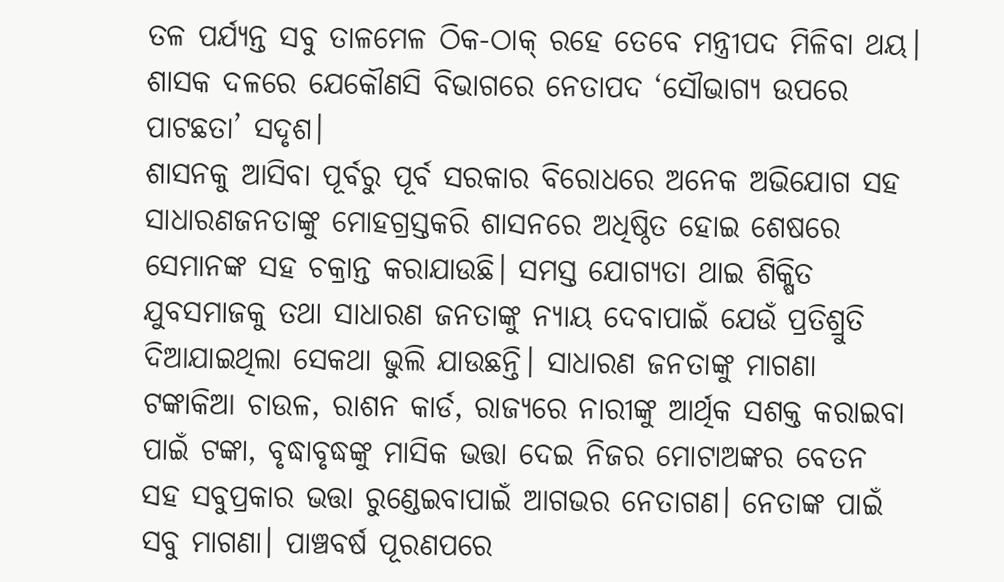ତଳ ପର୍ଯ୍ୟନ୍ତ ସବୁ ତାଳମେଳ ଠିକ-ଠାକ୍‌ ରହେ ତେବେ ମନ୍ତ୍ରୀପଦ ମିଳିବା ଥୟ। ଶାସକ ଦଳରେ ଯେକୌଣସି ବିଭାଗରେ ନେତାପଦ ‘ସୌଭାଗ୍ୟ ଉପରେ ପାଟଛତା’ ସଦୃଶ।
ଶାସନକୁ ଆସିବା ପୂର୍ବରୁ ପୂର୍ବ ସରକାର ବିରୋଧରେ ଅନେକ ଅଭିଯୋଗ ସହ ସାଧାରଣଜନତାଙ୍କୁ ମୋହଗ୍ରସ୍ତକରି ଶାସନରେ ଅଧିଷ୍ଠିତ ହୋଇ ଶେଷରେ ସେମାନଙ୍କ ସହ ଚକ୍ରାନ୍ତ କରାଯାଉଛି। ସମସ୍ତ ଯୋଗ୍ୟତା ଥାଇ ଶିକ୍ଷିତ ଯୁବସମାଜକୁ ତଥା ସାଧାରଣ ଜନତାଙ୍କୁ ନ୍ୟାୟ ଦେବାପାଇଁ ଯେଉଁ ପ୍ରତିଶ୍ରୁତି ଦିଆଯାଇଥିଲା ସେକଥା ଭୁଲି ଯାଉଛନ୍ତି। ସାଧାରଣ ଜନତାଙ୍କୁ ମାଗଣା ଟଙ୍କାକିଆ ଚାଉଳ, ରାଶନ କାର୍ଡ, ରାଜ୍ୟରେ ନାରୀଙ୍କୁ ଆର୍ଥିକ ସଶକ୍ତ କରାଇବା ପାଇଁ ଟଙ୍କା, ବୃଦ୍ଧାବୃଦ୍ଧଙ୍କୁ ମାସିକ ଭତ୍ତା ଦେଇ ନିଜର ମୋଟାଅଙ୍କର ବେତନ ସହ ସବୁପ୍ରକାର ଭତ୍ତା ରୁଣ୍ଡେଇବାପାଇଁ ଆଗଭର ନେତାଗଣ। ନେତାଙ୍କ ପାଇଁ ସବୁ ମାଗଣା। ପାଞ୍ଚବର୍ଷ ପୂରଣପରେ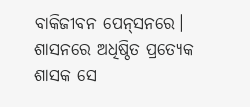ବାକିଜୀବନ ପେନ୍‌ସନରେ। ଶାସନରେ ଅଧିଷ୍ଠିତ ପ୍ରତ୍ୟେକ ଶାସକ ସେ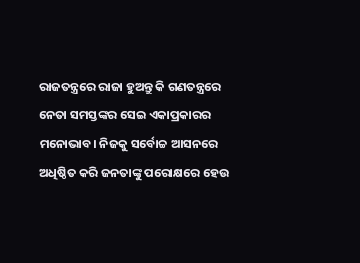ରାଜତନ୍ତ୍ରରେ ରାଜା ହୁଅନ୍ତୁ କି ଗଣତନ୍ତ୍ରରେ ନେତା ସମସ୍ତଙ୍କର ସେଇ ଏକାପ୍ରକାରର ମନୋଭାବ। ନିଜକୁ ସର୍ବୋଚ୍ଚ ଆସନରେ ଅଧିଷ୍ଠିତ କରି ଜନତାଙ୍କୁ ପରୋକ୍ଷରେ ହେଉ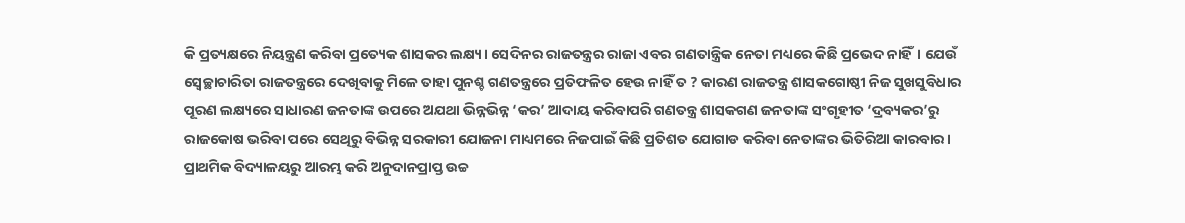କି ପ୍ରତ୍ୟକ୍ଷରେ ନିୟନ୍ତ୍ରଣ କରିବା ପ୍ରତ୍ୟେକ ଶାସକର ଲକ୍ଷ୍ୟ। ସେଦିନର ରାଜତନ୍ତ୍ରର ରାଜା ଏବର ଗଣତାନ୍ତ୍ରିକ ନେତା ମଧ୍ୟରେ କିଛି ପ୍ରଭେଦ ନାହିଁ। ଯେଉଁ ସ୍ବେଚ୍ଛାଚାରିତା ରାଜତନ୍ତ୍ରରେ ଦେଖିବାକୁ ମିଳେ ତାହା ପୁନଶ୍ଚ ଗଣତନ୍ତ୍ରରେ ପ୍ରତିଫଳିତ ହେଉ ନାହିଁ ତ ? କାରଣ ରାଜତନ୍ତ୍ର ଶାସକଗୋଷ୍ଠୀ ନିଜ ସୁଖସୁବିଧାର ପୂରଣ ଲକ୍ଷ୍ୟରେ ସାଧାରଣ ଜନତାଙ୍କ ଉପରେ ଅଯଥା ଭିନ୍ନଭିନ୍ନ ‘କର’ ଆଦାୟ କରିବାପରି ଗଣତନ୍ତ୍ର ଶାସକଗଣ ଜନତାଙ୍କ ସଂଗୃହୀତ ‘ଦ୍ରବ୍ୟକର’ରୁ ରାଜକୋଷ ଭରିବା ପରେ ସେଥିରୁ ବିଭିନ୍ନ ସରକାରୀ ଯୋଜନା ମାଧ୍ୟମରେ ନିଜପାଇଁ କିଛି ପ୍ରତିଶତ ଯୋଗାଡ କରିବା ନେତାଙ୍କର ଭିତିରିଆ କାରବାର। ପ୍ରାଥମିକ ବିଦ୍ୟାଳୟରୁ ଆରମ୍ଭ କରି ଅନୁଦାନପ୍ରାପ୍ତ ଉଚ୍ଚ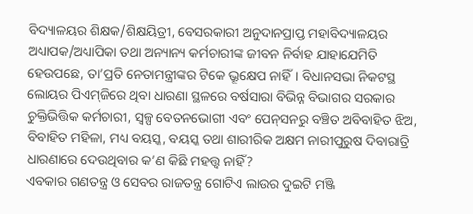ବିଦ୍ୟାଳୟର ଶିକ୍ଷକ/ଶିକ୍ଷୟିତ୍ରୀ, ବେସରକାରୀ ଅନୁଦାନପ୍ରାପ୍ତ ମହାବିଦ୍ୟାଳୟର ଅଧ୍ୟାପକ/ଅଧ୍ୟାପିକା ତଥା ଅନ୍ୟାନ୍ୟ କର୍ମଚାରୀଙ୍କ ଜୀବନ ନିର୍ବାହ ଯାହାଯେମିତି ହେଉପଛେ, ତା’ପ୍ରତି ନେତାମନ୍ତ୍ରୀଙ୍କର ଟିକେ ଭ୍ରୂକ୍ଷେପ ନାହିଁ। ବିଧାନସଭା ନିକଟସ୍ଥ ଲୋୟର ପିଏମ୍‌ଜିରେ ଥିବା ଧାରଣା ସ୍ଥଳରେ ବର୍ଷସାରା ବିଭିନ୍ନ ବିଭାଗର ସରକାର ଚୁକ୍ତିଭିତ୍ତିକ କର୍ମଚାରୀ, ସ୍ବଳ୍ପ ବେତନଭୋଗୀ ଏବଂ ପେନ୍‌ସନରୁ ବଞ୍ଚିତ ଅବିବାହିତ ଝିଅ, ବିବାହିତ ମହିଳା, ମଧ୍ୟ ବୟସ୍କ, ବୟସ୍କ ତଥା ଶାରୀରିକ ଅକ୍ଷମ ନାରୀପୁରୁଷ ଦିବାରାତ୍ରି ଧାରଣାରେ ଦେଉଥିବାର କ’ଣ କିଛି ମହତ୍ତ୍ୱ ନାହିଁ?
ଏବକାର ଗଣତନ୍ତ୍ର ଓ ସେବର ରାଜତନ୍ତ୍ର ଗୋଟିଏ ଲାଉର ଦୁଇଟି ମଞ୍ଜି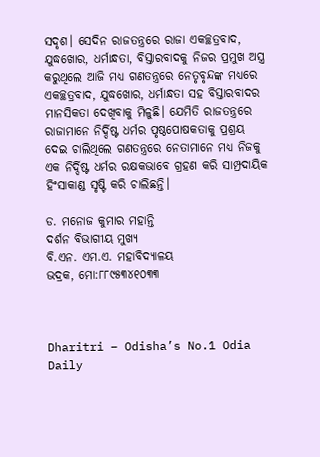ସଦୃଶ। ସେଦିନ ରାଜତନ୍ତ୍ରରେ ରାଜା ଏକଚ୍ଛତ୍ରବାଦ, ଯୁଦ୍ଧଖୋର, ଧର୍ମାନ୍ଧତା, ବିସ୍ତାରବାଦକୁ ନିଜର ପ୍ରମୁଖ ଅସ୍ତ୍ର କରୁଥିଲେ ଆଜି ମଧ୍ୟ ଗଣତନ୍ତ୍ରରେ ନେତୃବୃନ୍ଦଙ୍କ ମଧ୍ୟରେ ଏକଚ୍ଛତ୍ରବାଦ, ଯୁଦ୍ଧଖୋର, ଧର୍ମାନ୍ଧତା ସହ ବିସ୍ତାରବାଦର ମାନସିକତା ଦେଖିବାକୁ ମିଳୁଛି। ଯେମିତି ରାଜତନ୍ତ୍ରରେ ରାଜାମାନେ ନିର୍ଦ୍ଦିଷ୍ଟ ଧର୍ମର ପୃଷ୍ଠପୋଷକତାକୁ ପ୍ରଶ୍ରୟ ଦେଇ ଚାଲିଥିଲେ ଗଣତନ୍ତ୍ରରେ ନେତାମାନେ ମଧ୍ୟ ନିଜକୁ ଏକ ନିର୍ଦ୍ଦିଷ୍ଟ ଧର୍ମର ରକ୍ଷକଭାବେ ଗ୍ରହଣ କରି ସାମ୍ପ୍ରଦାୟିକ ହିଂସାକାଣ୍ଡ ସୃଷ୍ଟି କରି ଚାଲିଛନ୍ତି।

ଡ. ମନୋଜ କୁମାର ମହାନ୍ତି
ଦର୍ଶନ ବିଭାଗୀୟ ମୁଖ୍ୟ
ବି.ଏନ. ଏମ.ଏ. ମହାବିଦ୍ୟାଳୟ
ଭଦ୍ରକ, ମୋ:୮୮୯୫୩୪୧୦୩୩



Dharitri – Odisha’s No.1 Odia Daily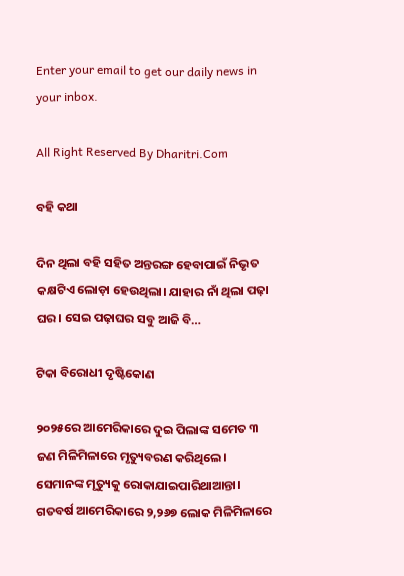Enter your email to get our daily news in your inbox.

All Right Reserved By Dharitri.Com

ବହି କଥା

ଦିନ ଥିଲା ବହି ସହିତ ଅନ୍ତରଙ୍ଗ ହେବାପାଇଁ ନିଭୃତ କକ୍ଷଟିଏ ଲୋଡ଼ା ହେଉଥିଲା। ଯାହାର ନାଁ ଥିଲା ପଢ଼ା ଘର। ସେଇ ପଢ଼ାଘର ସବୁ ଆଜି ବି…

ଟିକା ବିରୋଧୀ ଦୃଷ୍ଟିକୋଣ

୨୦୨୫ରେ ଆମେରିକାରେ ଦୁଇ ପିଲାଙ୍କ ସମେତ ୩ ଜଣ ମିଳିମିଳାରେ ମୃତ୍ୟୁବରଣ କରିଥିଲେ। ସେମାନଙ୍କ ମୃତ୍ୟୁକୁ ରୋକାଯାଇପାରିଥାଆନ୍ତା। ଗତବର୍ଷ ଆମେରିକାରେ ୨,୨୬୭ ଲୋକ ମିଳିମିଳାରେ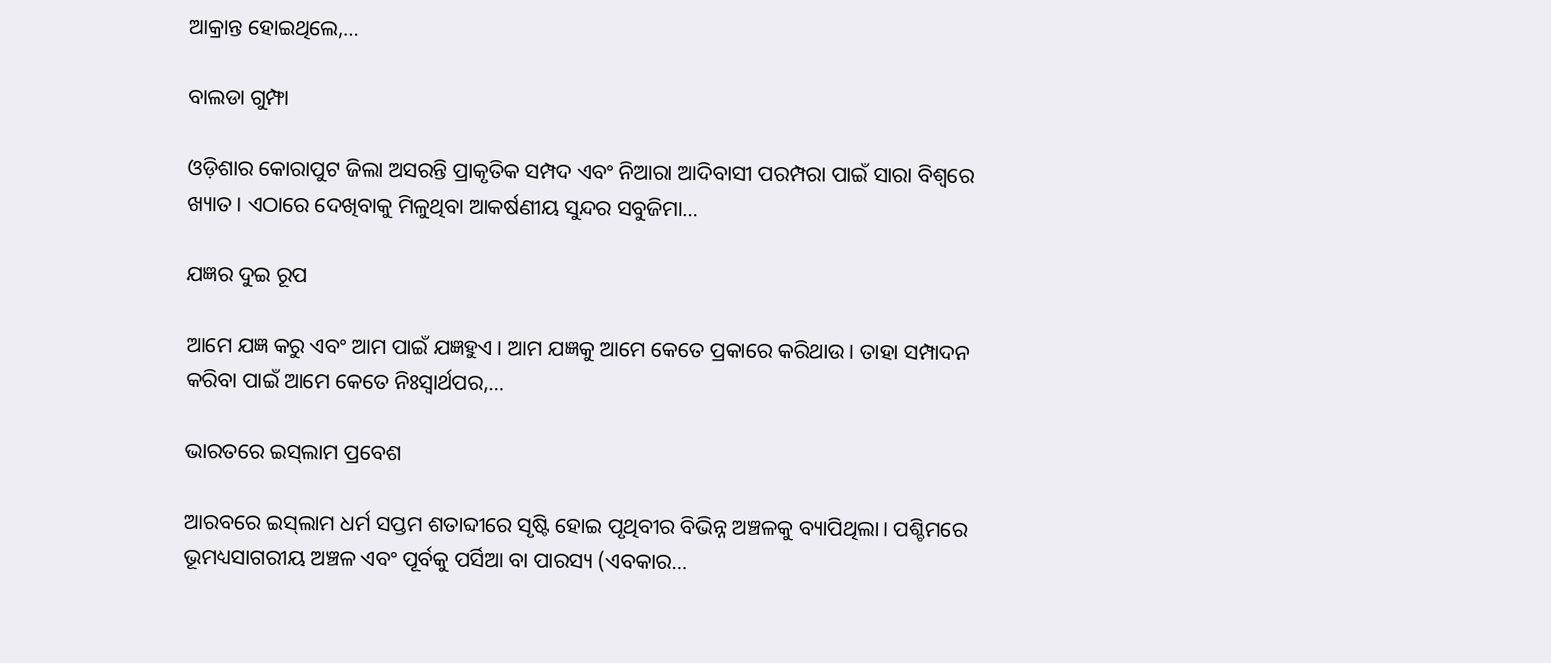ଆକ୍ରାନ୍ତ ହୋଇଥିଲେ,…

ବାଲଡା ଗୁମ୍ଫା

ଓଡ଼ିଶାର କୋରାପୁଟ ଜିଲା ଅସରନ୍ତି ପ୍ରାକୃତିକ ସମ୍ପଦ ଏବଂ ନିଆରା ଆଦିବାସୀ ପରମ୍ପରା ପାଇଁ ସାରା ବିଶ୍ବରେ ଖ୍ୟାତ। ଏଠାରେ ଦେଖିବାକୁ ମିଳୁଥିବା ଆକର୍ଷଣୀୟ ସୁନ୍ଦର ସବୁଜିମା…

ଯଜ୍ଞର ଦୁଇ ରୂପ

ଆମେ ଯଜ୍ଞ କରୁ ଏବଂ ଆମ ପାଇଁ ଯଜ୍ଞହୁଏ। ଆମ ଯଜ୍ଞକୁ ଆମେ କେତେ ପ୍ରକାରେ କରିଥାଉ। ତାହା ସମ୍ପାଦନ କରିବା ପାଇଁ ଆମେ କେତେ ନିଃସ୍ବାର୍ଥପର,…

ଭାରତରେ ଇସ୍‌ଲାମ ପ୍ରବେଶ

ଆରବରେ ଇସ୍‌ଲାମ ଧର୍ମ ସପ୍ତମ ଶତାବ୍ଦୀରେ ସୃଷ୍ଟି ହୋଇ ପୃଥିବୀର ବିଭିନ୍ନ ଅଞ୍ଚଳକୁ ବ୍ୟାପିଥିଲା। ପଶ୍ଚିମରେ ଭୂମଧ୍ୟସାଗରୀୟ ଅଞ୍ଚଳ ଏବଂ ପୂର୍ବକୁ ପର୍ସିଆ ବା ପାରସ୍ୟ (ଏବକାର…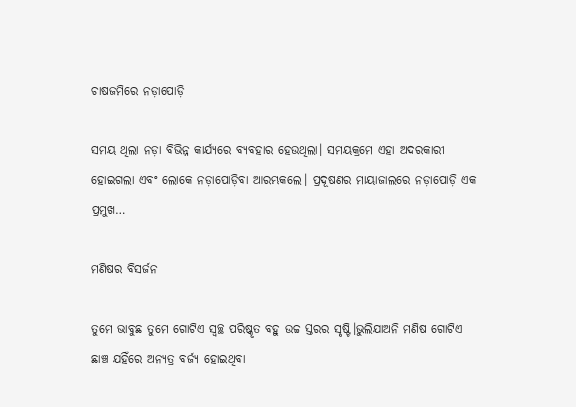ଚାଷଜମିରେ ନଡ଼ାପୋଡ଼ି

ସମୟ ଥିଲା ନଡ଼ା ବିଭିନ୍ନ କାର୍ଯ୍ୟରେ ବ୍ୟବହାର ହେଉଥିଲା। ସମୟକ୍ରମେ ଏହା ଅଦରକାରୀ ହୋଇଗଲା ଏବଂ ଲୋକେ ନଡ଼ାପୋଡ଼ିବା ଆରମ୍ଭକଲେ। ପ୍ରଦୂଷଣର ମାୟାଜାଲରେ ନଡ଼ାପୋଡ଼ି ଏକ ପ୍ରମୁଖ…

ମଣିଷର ବିସର୍ଜନ

ତୁମେ ଭାବୁଛ ତୁମେ ଗୋଟିଏ ସ୍ବଚ୍ଛ ପରିଷ୍କୃତ ବହୁ ଉଚ୍ଚ ସ୍ତରର ସୃଷ୍ଟି।ଭୁଲିଯାଅନି ମଣିଷ ଗୋଟିଏ ଛାଞ୍ଚ ଯହିଁରେ ଅନ୍ୟତ୍ର ବର୍ଜ୍ୟ ହୋଇଥିବା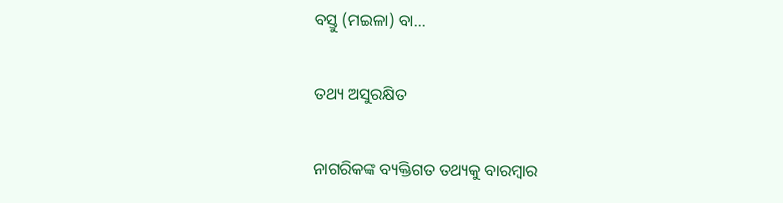ବସ୍ତୁ (ମଇଳା) ବା…

ତଥ୍ୟ ଅସୁରକ୍ଷିତ

ନାଗରିକଙ୍କ ବ୍ୟକ୍ତିଗତ ତଥ୍ୟକୁ ବାରମ୍ବାର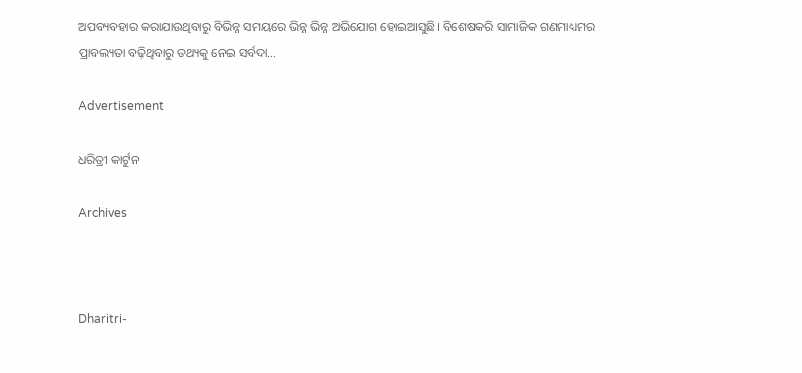ଅପବ୍ୟବହାର କରାଯାଉଥିବାରୁ ବିଭିନ୍ନ ସମୟରେ ଭିନ୍ନ ଭିନ୍ନ ଅଭିଯୋଗ ହୋଇଆସୁଛି। ବିଶେଷକରି ସାମାଜିକ ଗଣମାଧ୍ୟମର ପ୍ରାବଲ୍ୟତା ବଢ଼ିଥିବାରୁ ତଥ୍ୟକୁ ନେଇ ସର୍ବଦା…

Advertisement

ଧରିତ୍ରୀ କାର୍ଟୁନ

Archives



Dharitri-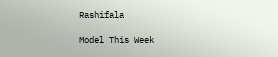Rashifala

Model This Week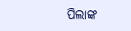ପିଲାଙ୍କ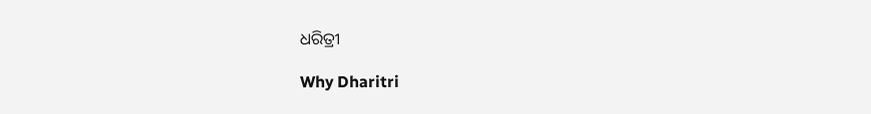ଧରିତ୍ରୀ

Why Dharitri